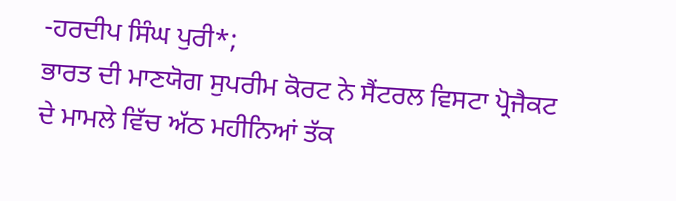-ਹਰਦੀਪ ਸਿੰਘ ਪੁਰੀ*;
ਭਾਰਤ ਦੀ ਮਾਣਯੋਗ ਸੁਪਰੀਮ ਕੋਰਟ ਨੇ ਸੈਂਟਰਲ ਵਿਸਟਾ ਪ੍ਰੋਜੈਕਟ ਦੇ ਮਾਮਲੇ ਵਿੱਚ ਅੱਠ ਮਹੀਨਿਆਂ ਤੱਕ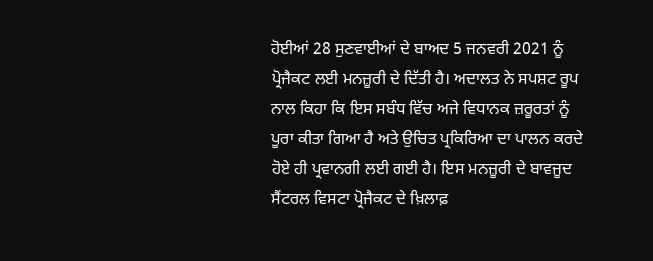ਹੋਈਆਂ 28 ਸੁਣਵਾਈਆਂ ਦੇ ਬਾਅਦ 5 ਜਨਵਰੀ 2021 ਨੂੰ ਪ੍ਰੋਜੈਕਟ ਲਈ ਮਨਜ਼ੂਰੀ ਦੇ ਦਿੱਤੀ ਹੈ। ਅਦਾਲਤ ਨੇ ਸਪਸ਼ਟ ਰੂਪ ਨਾਲ ਕਿਹਾ ਕਿ ਇਸ ਸਬੰਧ ਵਿੱਚ ਅਜੇ ਵਿਧਾਨਕ ਜ਼ਰੂਰਤਾਂ ਨੂੰ ਪੂਰਾ ਕੀਤਾ ਗਿਆ ਹੈ ਅਤੇ ਉਚਿਤ ਪ੍ਰਕਿਰਿਆ ਦਾ ਪਾਲਨ ਕਰਦੇ ਹੋਏ ਹੀ ਪ੍ਰਵਾਨਗੀ ਲਈ ਗਈ ਹੈ। ਇਸ ਮਨਜ਼ੂਰੀ ਦੇ ਬਾਵਜੂਦ ਸੈਂਟਰਲ ਵਿਸਟਾ ਪ੍ਰੋਜੈਕਟ ਦੇ ਖ਼ਿਲਾਫ਼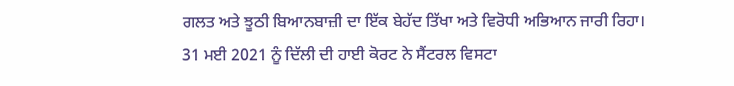ਗਲਤ ਅਤੇ ਝੂਠੀ ਬਿਆਨਬਾਜ਼ੀ ਦਾ ਇੱਕ ਬੇਹੱਦ ਤਿੱਖਾ ਅਤੇ ਵਿਰੋਧੀ ਅਭਿਆਨ ਜਾਰੀ ਰਿਹਾ।
31 ਮਈ 2021 ਨੂੰ ਦਿੱਲੀ ਦੀ ਹਾਈ ਕੋਰਟ ਨੇ ਸੈਂਟਰਲ ਵਿਸਟਾ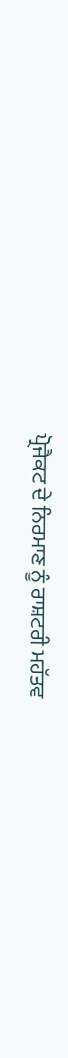ਪ੍ਰੋਜੈਕਟ ਦੇ ਨਿਰਮਾਣ ਨੂੰ ਰਾਸ਼ਟਰੀ ਮਹੱਤਵ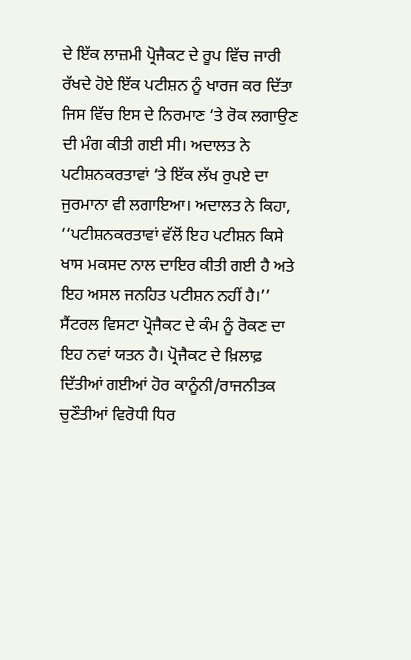ਦੇ ਇੱਕ ਲਾਜ਼ਮੀ ਪ੍ਰੋਜੈਕਟ ਦੇ ਰੂਪ ਵਿੱਚ ਜਾਰੀ ਰੱਖਦੇ ਹੋਏ ਇੱਕ ਪਟੀਸ਼ਨ ਨੂੰ ਖਾਰਜ ਕਰ ਦਿੱਤਾ ਜਿਸ ਵਿੱਚ ਇਸ ਦੇ ਨਿਰਮਾਣ ‘ਤੇ ਰੋਕ ਲਗਾਉਣ ਦੀ ਮੰਗ ਕੀਤੀ ਗਈ ਸੀ। ਅਦਾਲਤ ਨੇ ਪਟੀਸ਼ਨਕਰਤਾਵਾਂ ‘ਤੇ ਇੱਕ ਲੱਖ ਰੁਪਏ ਦਾ ਜੁਰਮਾਨਾ ਵੀ ਲਗਾਇਆ। ਅਦਾਲਤ ਨੇ ਕਿਹਾ, ‘‘ਪਟੀਸ਼ਨਕਰਤਾਵਾਂ ਵੱਲੋਂ ਇਹ ਪਟੀਸ਼ਨ ਕਿਸੇ ਖਾਸ ਮਕਸਦ ਨਾਲ ਦਾਇਰ ਕੀਤੀ ਗਈ ਹੈ ਅਤੇ ਇਹ ਅਸਲ ਜਨਹਿਤ ਪਟੀਸ਼ਨ ਨਹੀਂ ਹੈ।’’
ਸੈਂਟਰਲ ਵਿਸਟਾ ਪ੍ਰੋਜੈਕਟ ਦੇ ਕੰਮ ਨੂੰ ਰੋਕਣ ਦਾ ਇਹ ਨਵਾਂ ਯਤਨ ਹੈ। ਪ੍ਰੋਜੈਕਟ ਦੇ ਖ਼ਿਲਾਫ਼ ਦਿੱਤੀਆਂ ਗਈਆਂ ਹੋਰ ਕਾਨੂੰਨੀ/ਰਾਜਨੀਤਕ ਚੁਣੌਤੀਆਂ ਵਿਰੋਧੀ ਧਿਰ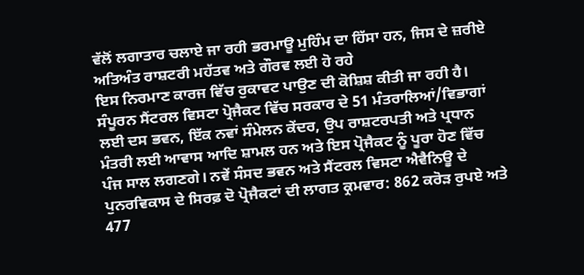ਵੱਲੋਂ ਲਗਾਤਾਰ ਚਲਾਏ ਜਾ ਰਹੀ ਭਰਮਾਊ ਮੁਹਿੰਮ ਦਾ ਹਿੱਸਾ ਹਨ, ਜਿਸ ਦੇ ਜ਼ਰੀਏ ਅਤਿਅੰਤ ਰਾਸ਼ਟਰੀ ਮਹੱਤਵ ਅਤੇ ਗੌਰਵ ਲਈ ਹੋ ਰਹੇ
ਇਸ ਨਿਰਮਾਣ ਕਾਰਜ ਵਿੱਚ ਰੁਕਾਵਟ ਪਾਉਣ ਦੀ ਕੋਸ਼ਿਸ਼ ਕੀਤੀ ਜਾ ਰਹੀ ਹੈ।
ਸੰਪੂਰਨ ਸੈਂਟਰਲ ਵਿਸਟਾ ਪ੍ਰੋਜੈਕਟ ਵਿੱਚ ਸਰਕਾਰ ਦੇ 51 ਮੰਤਰਾਲਿਆਂ/ਵਿਭਾਗਾਂ ਲਈ ਦਸ ਭਵਨ, ਇੱਕ ਨਵਾਂ ਸੰਮੇਲਨ ਕੇਂਦਰ, ਉਪ ਰਾਸ਼ਟਰਪਤੀ ਅਤੇ ਪ੍ਰਧਾਨ ਮੰਤਰੀ ਲਈ ਆਵਾਸ ਆਦਿ ਸ਼ਾਮਲ ਹਨ ਅਤੇ ਇਸ ਪ੍ਰੋਜੈਕਟ ਨੂੰ ਪੂਰਾ ਹੋਣ ਵਿੱਚ ਪੰਜ ਸਾਲ ਲਗਣਗੇ। ਨਵੇਂ ਸੰਸਦ ਭਵਨ ਅਤੇ ਸੈਂਟਰਲ ਵਿਸਟਾ ਐਵੈਨਿਊ ਦੇ ਪੁਨਰਵਿਕਾਸ ਦੇ ਸਿਰਫ਼ ਦੋ ਪ੍ਰੋਜੈਕਟਾਂ ਦੀ ਲਾਗਤ ਕ੍ਰਮਵਾਰ: 862 ਕਰੋੜ ਰੁਪਏ ਅਤੇ 477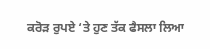ਕਰੋੜ ਰੁਪਏ ‘ਤੇ ਹੁਣ ਤੱਕ ਫੈਸਲਾ ਲਿਆ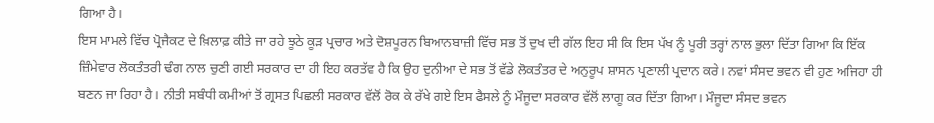ਗਿਆ ਹੈ।
ਇਸ ਮਾਮਲੇ ਵਿੱਚ ਪ੍ਰੋਜੈਕਟ ਦੇ ਖ਼ਿਲਾਫ਼ ਕੀਤੇ ਜਾ ਰਹੇ ਝੂਠੇ ਕੂੜ ਪ੍ਰਚਾਰ ਅਤੇ ਦੋਸ਼ਪੂਰਨ ਬਿਆਨਬਾਜ਼ੀ ਵਿੱਚ ਸਭ ਤੋਂ ਦੁਖ ਦੀ ਗੱਲ ਇਹ ਸੀ ਕਿ ਇਸ ਪੱਖ ਨੂੰ ਪੂਰੀ ਤਰ੍ਹਾਂ ਨਾਲ ਭੁਲਾ ਦਿੱਤਾ ਗਿਆ ਕਿ ਇੱਕ ਜ਼ਿੰਮੇਵਾਰ ਲੋਕਤੰਤਰੀ ਢੰਗ ਨਾਲ ਚੁਣੀ ਗਈ ਸਰਕਾਰ ਦਾ ਹੀ ਇਹ ਕਰਤੱਵ ਹੈ ਕਿ ਉਹ ਦੁਨੀਆ ਦੇ ਸਭ ਤੋਂ ਵੱਡੇ ਲੋਕਤੰਤਰ ਦੇ ਅਨੁਰੂਪ ਸ਼ਾਸਨ ਪ੍ਰਣਾਲੀ ਪ੍ਰਦਾਨ ਕਰੇ। ਨਵਾਂ ਸੰਸਦ ਭਵਨ ਵੀ ਹੁਣ ਅਜਿਹਾ ਹੀ ਬਣਨ ਜਾ ਰਿਹਾ ਹੈ। ਨੀਤੀ ਸਬੰਧੀ ਕਮੀਆਂ ਤੋਂ ਗ੍ਰਸਤ ਪਿਛਲੀ ਸਰਕਾਰ ਵੱਲੋਂ ਰੋਕ ਕੇ ਰੱਖੇ ਗਏ ਇਸ ਫੈਸਲੇ ਨੂੰ ਮੌਜੂਦਾ ਸਰਕਾਰ ਵੱਲੋਂ ਲਾਗੂ ਕਰ ਦਿੱਤਾ ਗਿਆ। ਮੌਜੂਦਾ ਸੰਸਦ ਭਵਨ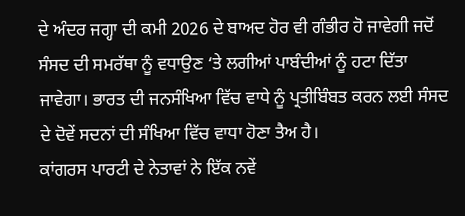ਦੇ ਅੰਦਰ ਜਗ੍ਹਾ ਦੀ ਕਮੀ 2026 ਦੇ ਬਾਅਦ ਹੋਰ ਵੀ ਗੰਭੀਰ ਹੋ ਜਾਵੇਗੀ ਜਦੋਂ ਸੰਸਦ ਦੀ ਸਮਰੱਥਾ ਨੂੰ ਵਧਾਉਣ ‘ਤੇ ਲਗੀਆਂ ਪਾਬੰਦੀਆਂ ਨੂੰ ਹਟਾ ਦਿੱਤਾ ਜਾਵੇਗਾ। ਭਾਰਤ ਦੀ ਜਨਸੰਖਿਆ ਵਿੱਚ ਵਾਧੇ ਨੂੰ ਪ੍ਰਤੀਬਿੰਬਤ ਕਰਨ ਲਈ ਸੰਸਦ ਦੇ ਦੋਵੇਂ ਸਦਨਾਂ ਦੀ ਸੰਖਿਆ ਵਿੱਚ ਵਾਧਾ ਹੋਣਾ ਤੈਅ ਹੈ।
ਕਾਂਗਰਸ ਪਾਰਟੀ ਦੇ ਨੇਤਾਵਾਂ ਨੇ ਇੱਕ ਨਵੇਂ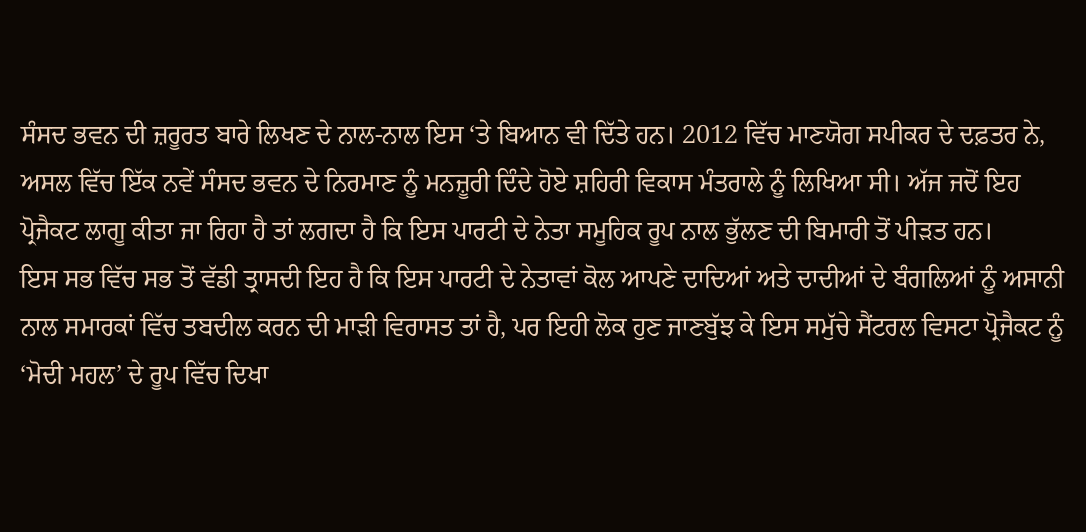ਸੰਸਦ ਭਵਨ ਦੀ ਜ਼ਰੂਰਤ ਬਾਰੇ ਲਿਖਣ ਦੇ ਨਾਲ-ਨਾਲ ਇਸ ‘ਤੇ ਬਿਆਨ ਵੀ ਦਿੱਤੇ ਹਨ। 2012 ਵਿੱਚ ਮਾਣਯੋਗ ਸਪੀਕਰ ਦੇ ਦਫ਼ਤਰ ਨੇ, ਅਸਲ ਵਿੱਚ ਇੱਕ ਨਵੇਂ ਸੰਸਦ ਭਵਨ ਦੇ ਨਿਰਮਾਣ ਨੂੰ ਮਨਜ਼ੂਰੀ ਦਿੰਦੇ ਹੋਏ ਸ਼ਹਿਰੀ ਵਿਕਾਸ ਮੰਤਰਾਲੇ ਨੂੰ ਲਿਖਿਆ ਸੀ। ਅੱਜ ਜਦੋਂ ਇਹ ਪ੍ਰੋਜੈਕਟ ਲਾਗੂ ਕੀਤਾ ਜਾ ਰਿਹਾ ਹੈ ਤਾਂ ਲਗਦਾ ਹੈ ਕਿ ਇਸ ਪਾਰਟੀ ਦੇ ਨੇਤਾ ਸਮੂਹਿਕ ਰੂਪ ਨਾਲ ਭੁੱਲਣ ਦੀ ਬਿਮਾਰੀ ਤੋਂ ਪੀੜਤ ਹਨ।
ਇਸ ਸਭ ਵਿੱਚ ਸਭ ਤੋਂ ਵੱਡੀ ਤ੍ਰਾਸਦੀ ਇਹ ਹੈ ਕਿ ਇਸ ਪਾਰਟੀ ਦੇ ਨੇਤਾਵਾਂ ਕੋਲ ਆਪਣੇ ਦਾਦਿਆਂ ਅਤੇ ਦਾਦੀਆਂ ਦੇ ਬੰਗਲਿਆਂ ਨੂੰ ਅਸਾਨੀ ਨਾਲ ਸਮਾਰਕਾਂ ਵਿੱਚ ਤਬਦੀਲ ਕਰਨ ਦੀ ਮਾੜੀ ਵਿਰਾਸਤ ਤਾਂ ਹੈ, ਪਰ ਇਹੀ ਲੋਕ ਹੁਣ ਜਾਣਬੁੱਝ ਕੇ ਇਸ ਸਮੁੱਚੇ ਸੈਂਟਰਲ ਵਿਸਟਾ ਪ੍ਰੋਜੈਕਟ ਨੂੰ ‘ਮੋਦੀ ਮਹਲ’ ਦੇ ਰੂਪ ਵਿੱਚ ਦਿਖਾ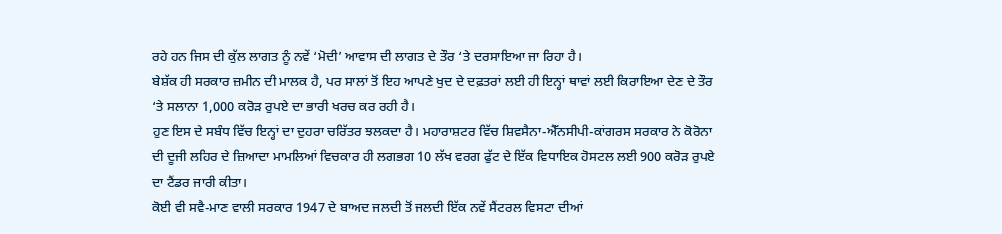ਰਹੇ ਹਨ ਜਿਸ ਦੀ ਕੁੱਲ ਲਾਗਤ ਨੂੰ ਨਵੇਂ ‘ਮੋਦੀ’ ਆਵਾਸ ਦੀ ਲਾਗਤ ਦੇ ਤੌਰ ‘ਤੇ ਦਰਸਾਇਆ ਜਾ ਰਿਹਾ ਹੈ।
ਬੇਸ਼ੱਕ ਹੀ ਸਰਕਾਰ ਜ਼ਮੀਨ ਦੀ ਮਾਲਕ ਹੈ, ਪਰ ਸਾਲਾਂ ਤੋਂ ਇਹ ਆਪਣੇ ਖੁਦ ਦੇ ਦਫ਼ਤਰਾਂ ਲਈ ਹੀ ਇਨ੍ਹਾਂ ਥਾਵਾਂ ਲਈ ਕਿਰਾਇਆ ਦੇਣ ਦੇ ਤੌਰ ‘ਤੇ ਸਲਾਨਾ 1,000 ਕਰੋੜ ਰੁਪਏ ਦਾ ਭਾਰੀ ਖਰਚ ਕਰ ਰਹੀ ਹੈ।
ਹੁਣ ਇਸ ਦੇ ਸਬੰਧ ਵਿੱਚ ਇਨ੍ਹਾਂ ਦਾ ਦੁਹਰਾ ਚਰਿੱਤਰ ਝਲਕਦਾ ਹੈ। ਮਹਾਰਾਸ਼ਟਰ ਵਿੱਚ ਸ਼ਿਵਸੈਨਾ-ਐੱਨਸੀਪੀ-ਕਾਂਗਰਸ ਸਰਕਾਰ ਨੇ ਕੋਰੋਨਾ ਦੀ ਦੂਜੀ ਲਹਿਰ ਦੇ ਜ਼ਿਆਦਾ ਮਾਮਲਿਆਂ ਵਿਚਕਾਰ ਹੀ ਲਗਭਗ 10 ਲੱਖ ਵਰਗ ਫੁੱਟ ਦੇ ਇੱਕ ਵਿਧਾਇਕ ਹੋਸਟਲ ਲਈ 900 ਕਰੋੜ ਰੁਪਏ ਦਾ ਟੈਂਡਰ ਜਾਰੀ ਕੀਤਾ।
ਕੋਈ ਵੀ ਸਵੈ-ਮਾਣ ਵਾਲੀ ਸਰਕਾਰ 1947 ਦੇ ਬਾਅਦ ਜਲਦੀ ਤੋਂ ਜਲਦੀ ਇੱਕ ਨਵੇਂ ਸੈਂਟਰਲ ਵਿਸਟਾ ਦੀਆਂ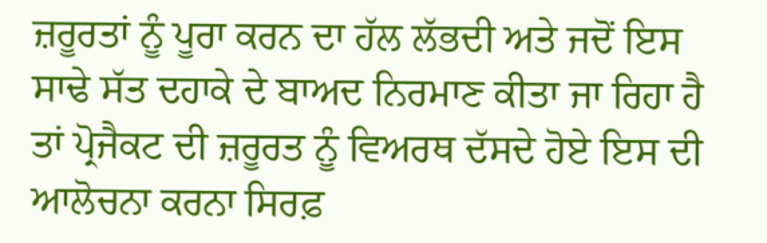ਜ਼ਰੂਰਤਾਂ ਨੂੰ ਪੂਰਾ ਕਰਨ ਦਾ ਹੱਲ ਲੱਭਦੀ ਅਤੇ ਜਦੋਂ ਇਸ ਸਾਢੇ ਸੱਤ ਦਹਾਕੇ ਦੇ ਬਾਅਦ ਨਿਰਮਾਣ ਕੀਤਾ ਜਾ ਰਿਹਾ ਹੈ ਤਾਂ ਪ੍ਰੋਜੈਕਟ ਦੀ ਜ਼ਰੂਰਤ ਨੂੰ ਵਿਅਰਥ ਦੱਸਦੇ ਹੋਏ ਇਸ ਦੀ ਆਲੋਚਨਾ ਕਰਨਾ ਸਿਰਫ਼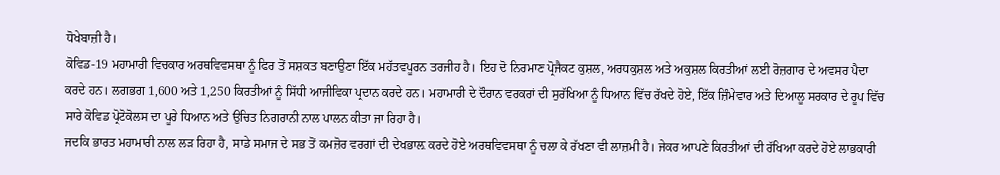ਧੋਖੇਬਾਜ਼ੀ ਹੈ।
ਕੋਵਿਡ-19 ਮਹਾਮਾਰੀ ਵਿਚਕਾਰ ਅਰਥਵਿਵਸਥਾ ਨੂੰ ਫਿਰ ਤੋਂ ਸਸ਼ਕਤ ਬਣਾਉਣਾ ਇੱਕ ਮਹੱਤਵਪੂਰਨ ਤਰਜੀਹ ਹੈ। ਇਹ ਦੋ ਨਿਰਮਾਣ ਪ੍ਰੋਜੈਕਟ ਕੁਸ਼ਲ, ਅਰਧਕੁਸ਼ਲ ਅਤੇ ਅਕੁਸ਼ਲ ਕਿਰਤੀਆਂ ਲਈ ਰੋਜ਼ਗਾਰ ਦੇ ਅਵਸਰ ਪੈਦਾ ਕਰਦੇ ਹਨ। ਲਗਭਗ 1,600 ਅਤੇ 1,250 ਕਿਰਤੀਆਂ ਨੂੰ ਸਿੱਧੀ ਆਜੀਵਿਕਾ ਪ੍ਰਦਾਨ ਕਰਦੇ ਹਨ। ਮਹਾਮਾਰੀ ਦੇ ਦੌਰਾਨ ਵਰਕਰਾਂ ਦੀ ਸੁਰੱਖਿਆ ਨੂੰ ਧਿਆਨ ਵਿੱਚ ਰੱਖਦੇ ਹੋਏ, ਇੱਕ ਜ਼ਿੰਮੇਵਾਰ ਅਤੇ ਦਿਆਲੂ ਸਰਕਾਰ ਦੇ ਰੂਪ ਵਿੱਚ ਸਾਰੇ ਕੋਵਿਡ ਪ੍ਰੋਟੋਕੋਲਸ ਦਾ ਪੂਰੇ ਧਿਆਨ ਅਤੇ ਉਚਿਤ ਨਿਗਰਾਨੀ ਨਾਲ ਪਾਲਨ ਕੀਤਾ ਜਾ ਰਿਹਾ ਹੈ।
ਜਦਕਿ ਭਾਰਤ ਮਹਾਮਾਰੀ ਨਾਲ ਲੜ ਰਿਹਾ ਹੈ, ਸਾਡੇ ਸਮਾਜ ਦੇ ਸਭ ਤੋਂ ਕਮਜ਼ੋਰ ਵਰਗਾਂ ਦੀ ਦੇਖਭਾਲ਼ ਕਰਦੇ ਹੋਏ ਅਰਥਵਿਵਸਥਾ ਨੂੰ ਚਲਾ ਕੇ ਰੱਖਣਾ ਵੀ ਲਾਜ਼ਮੀ ਹੈ। ਜੇਕਰ ਆਪਣੇ ਕਿਰਤੀਆਂ ਦੀ ਰੱਖਿਆ ਕਰਦੇ ਹੋਏ ਲਾਭਕਾਰੀ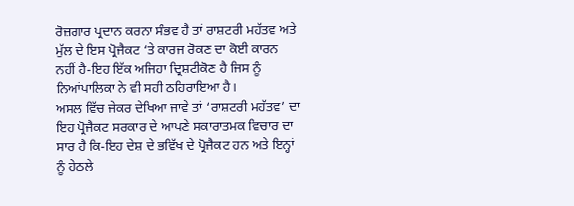ਰੋਜ਼ਗਾਰ ਪ੍ਰਦਾਨ ਕਰਨਾ ਸੰਭਵ ਹੈ ਤਾਂ ਰਾਸ਼ਟਰੀ ਮਹੱਤਵ ਅਤੇ ਮੁੱਲ ਦੇ ਇਸ ਪ੍ਰੋਜੈਕਟ ‘ਤੇ ਕਾਰਜ ਰੋਕਣ ਦਾ ਕੋਈ ਕਾਰਨ ਨਹੀਂ ਹੈ-ਇਹ ਇੱਕ ਅਜਿਹਾ ਦ੍ਰਿਸ਼ਟੀਕੋਣ ਹੈ ਜਿਸ ਨੂੰ ਨਿਆਂਪਾਲਿਕਾ ਨੇ ਵੀ ਸਹੀ ਠਹਿਰਾਇਆ ਹੈ।
ਅਸਲ ਵਿੱਚ ਜੇਕਰ ਦੇਖਿਆ ਜਾਵੇ ਤਾਂ ‘ਰਾਸ਼ਟਰੀ ਮਹੱਤਵ’ ਦਾ ਇਹ ਪ੍ਰੋਜੈਕਟ ਸਰਕਾਰ ਦੇ ਆਪਣੇ ਸਕਾਰਾਤਮਕ ਵਿਚਾਰ ਦਾ ਸਾਰ ਹੈ ਕਿ-ਇਹ ਦੇਸ਼ ਦੇ ਭਵਿੱਖ ਦੇ ਪ੍ਰੋਜੈਕਟ ਹਨ ਅਤੇ ਇਨ੍ਹਾਂ ਨੂੰ ਹੇਠਲੇ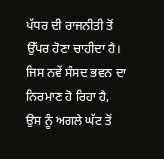ਪੱਧਰ ਦੀ ਰਾਜਨੀਤੀ ਤੋਂ ਉੱਪਰ ਹੋਣਾ ਚਾਹੀਦਾ ਹੈ। ਜਿਸ ਨਵੇਂ ਸੰਸਦ ਭਵਨ ਦਾ ਨਿਰਮਾਣ ਹੋ ਰਿਹਾ ਹੈ, ਉਸ ਨੂੰ ਅਗਲੇ ਘੱਟ ਤੋਂ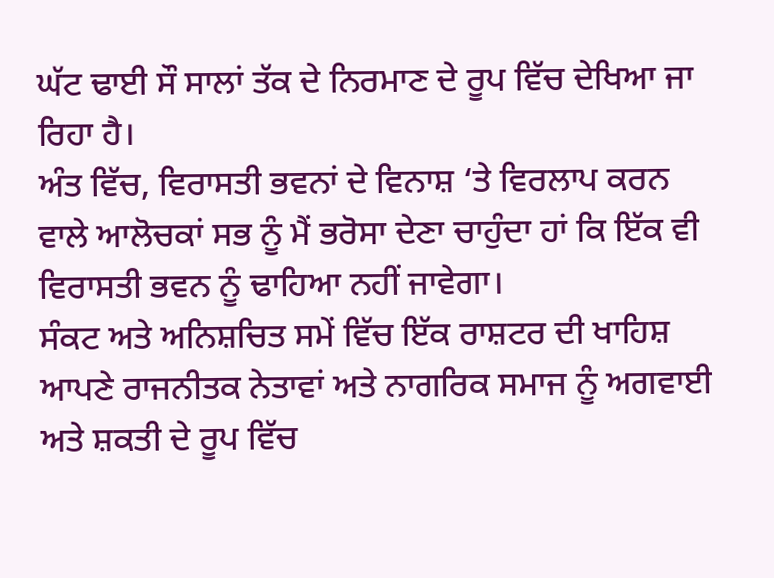ਘੱਟ ਢਾਈ ਸੌ ਸਾਲਾਂ ਤੱਕ ਦੇ ਨਿਰਮਾਣ ਦੇ ਰੂਪ ਵਿੱਚ ਦੇਖਿਆ ਜਾ ਰਿਹਾ ਹੈ।
ਅੰਤ ਵਿੱਚ, ਵਿਰਾਸਤੀ ਭਵਨਾਂ ਦੇ ਵਿਨਾਸ਼ ‘ਤੇ ਵਿਰਲਾਪ ਕਰਨ ਵਾਲੇ ਆਲੋਚਕਾਂ ਸਭ ਨੂੰ ਮੈਂ ਭਰੋਸਾ ਦੇਣਾ ਚਾਹੁੰਦਾ ਹਾਂ ਕਿ ਇੱਕ ਵੀ ਵਿਰਾਸਤੀ ਭਵਨ ਨੂੰ ਢਾਹਿਆ ਨਹੀਂ ਜਾਵੇਗਾ।
ਸੰਕਟ ਅਤੇ ਅਨਿਸ਼ਚਿਤ ਸਮੇਂ ਵਿੱਚ ਇੱਕ ਰਾਸ਼ਟਰ ਦੀ ਖਾਹਿਸ਼ ਆਪਣੇ ਰਾਜਨੀਤਕ ਨੇਤਾਵਾਂ ਅਤੇ ਨਾਗਰਿਕ ਸਮਾਜ ਨੂੰ ਅਗਵਾਈ ਅਤੇ ਸ਼ਕਤੀ ਦੇ ਰੂਪ ਵਿੱਚ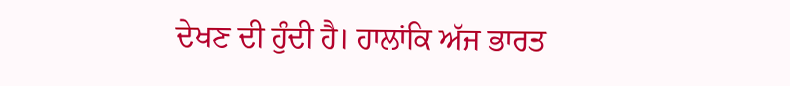ਦੇਖਣ ਦੀ ਹੁੰਦੀ ਹੈ। ਹਾਲਾਂਕਿ ਅੱਜ ਭਾਰਤ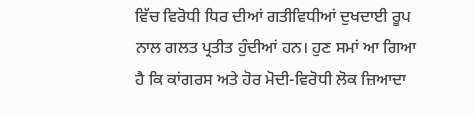ਵਿੱਚ ਵਿਰੋਧੀ ਧਿਰ ਦੀਆਂ ਗਤੀਵਿਧੀਆਂ ਦੁਖਦਾਈ ਰੂਪ ਨਾਲ ਗਲਤ ਪ੍ਰਤੀਤ ਹੁੰਦੀਆਂ ਹਨ। ਹੁਣ ਸਮਾਂ ਆ ਗਿਆ ਹੈ ਕਿ ਕਾਂਗਰਸ ਅਤੇ ਹੋਰ ਮੋਦੀ-ਵਿਰੋਧੀ ਲੋਕ ਜ਼ਿਆਦਾ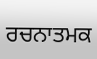ਰਚਨਾਤਮਕ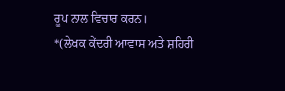ਰੂਪ ਨਾਲ ਵਿਚਾਰ ਕਰਨ।
*(ਲੇਖਕ ਕੇਂਦਰੀ ਆਵਾਸ ਅਤੇ ਸ਼ਹਿਰੀ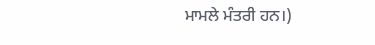ਮਾਮਲੇ ਮੰਤਰੀ ਹਨ।)